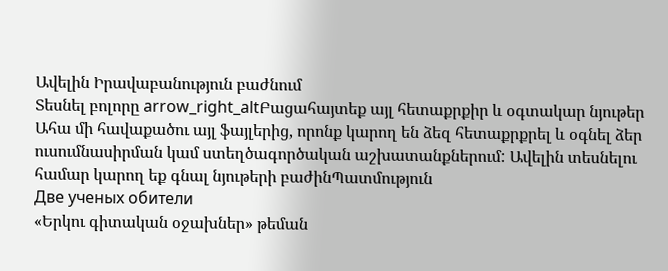Ավելին Իրավաբանություն բաժնում
Տեսնել բոլորը arrow_right_altԲացահայտեք այլ հետաքրքիր և օգտակար նյութեր
Ահա մի հավաքածու այլ ֆայլերից, որոնք կարող են ձեզ հետաքրքրել և օգնել ձեր ուսումնասիրման կամ ստեղծագործական աշխատանքներում: Ավելին տեսնելու համար կարող եք գնալ նյութերի բաժինՊատմություն
Две ученых обители
«Երկու գիտական օջախներ» թեման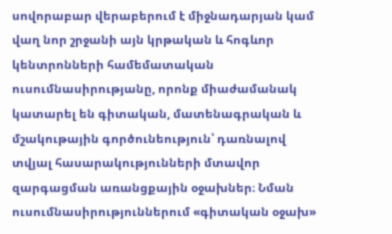սովորաբար վերաբերում է միջնադարյան կամ վաղ նոր շրջանի այն կրթական և հոգևոր կենտրոնների համեմատական ուսումնասիրությանը, որոնք միաժամանակ կատարել են գիտական, մատենագրական և մշակութային գործունեություն՝ դառնալով տվյալ հասարակությունների մտավոր զարգացման առանցքային օջախներ։ Նման ուսումնասիրություններում «գիտական օջախ»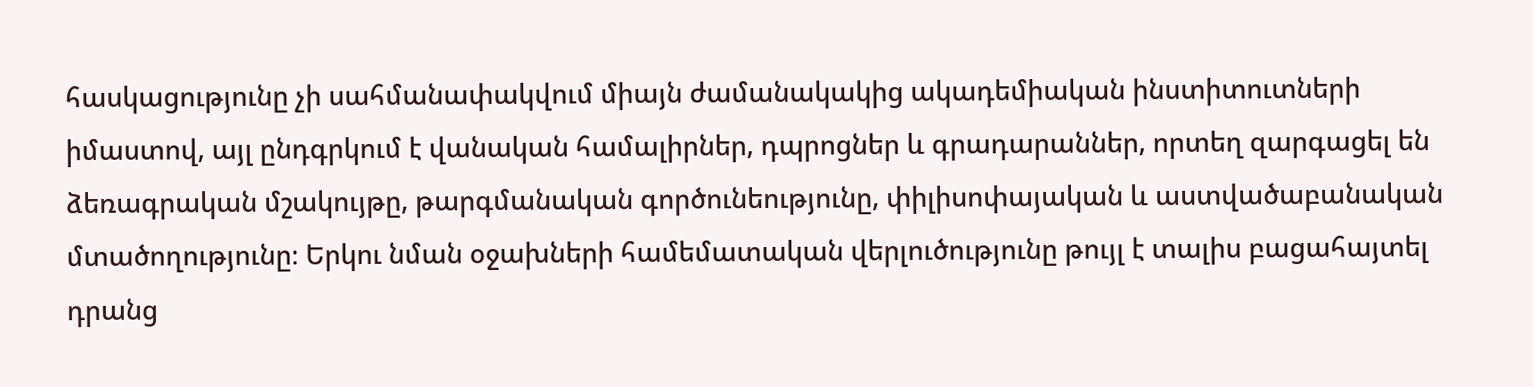հասկացությունը չի սահմանափակվում միայն ժամանակակից ակադեմիական ինստիտուտների իմաստով, այլ ընդգրկում է վանական համալիրներ, դպրոցներ և գրադարաններ, որտեղ զարգացել են ձեռագրական մշակույթը, թարգմանական գործունեությունը, փիլիսոփայական և աստվածաբանական մտածողությունը։ Երկու նման օջախների համեմատական վերլուծությունը թույլ է տալիս բացահայտել դրանց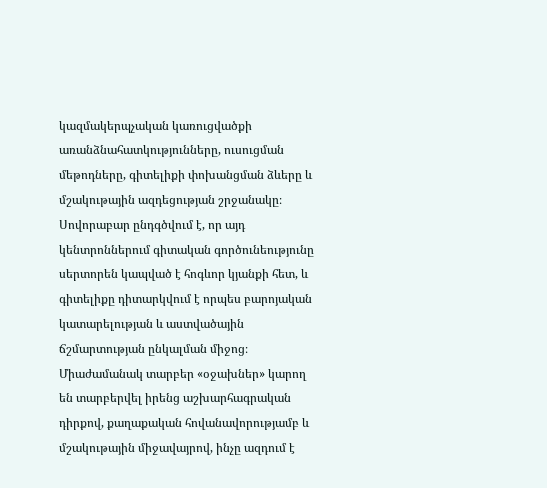կազմակերպչական կառուցվածքի առանձնահատկությունները, ուսուցման մեթոդները, գիտելիքի փոխանցման ձևերը և մշակութային ազդեցության շրջանակը։ Սովորաբար ընդգծվում է, որ այդ կենտրոններում գիտական գործունեությունը սերտորեն կապված է հոգևոր կյանքի հետ, և գիտելիքը դիտարկվում է որպես բարոյական կատարելության և աստվածային ճշմարտության ընկալման միջոց։ Միաժամանակ տարբեր «օջախներ» կարող են տարբերվել իրենց աշխարհագրական դիրքով, քաղաքական հովանավորությամբ և մշակութային միջավայրով, ինչը ազդում է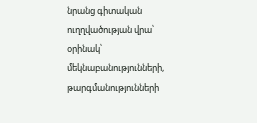նրանց գիտական ուղղվածության վրա՝ օրինակ՝ մեկնաբանությունների, թարգմանությունների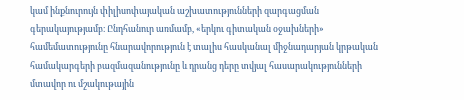կամ ինքնուրույն փիլիսոփայական աշխատությունների զարգացման գերակայությամբ։ Ընդհանուր առմամբ, «երկու գիտական օջախների» համեմատությունը հնարավորություն է տալիս հասկանալ միջնադարյան կրթական համակարգերի բազմազանությունը և դրանց դերը տվյալ հասարակությունների մտավոր ու մշակութային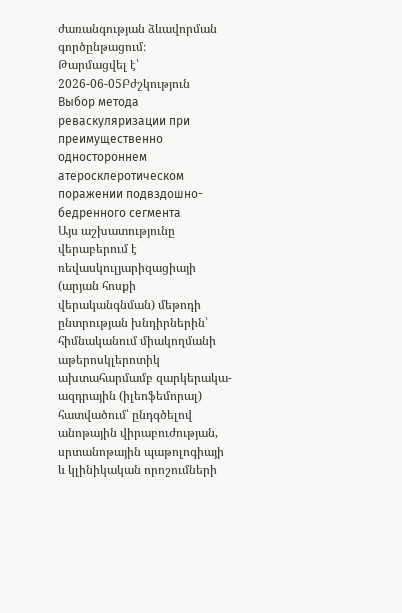ժառանգության ձևավորման գործընթացում։
Թարմացվել է՝ 2026-06-05Բժշկություն
Выбор метода реваскуляризации при преимущественно одностороннем атеросклеротическом поражении подвздошно-бедренного сегмента
Այս աշխատությունը վերաբերում է ռեվասկուլյարիզացիայի (արյան հոսքի վերականգնման) մեթոդի ընտրության խնդիրներին՝ հիմնականում միակողմանի աթերոսկլերոտիկ ախտահարմամբ զարկերակա-ազդրային (իլեոֆեմորալ) հատվածում՝ ընդգծելով անոթային վիրաբուժության, սրտանոթային պաթոլոգիայի և կլինիկական որոշումների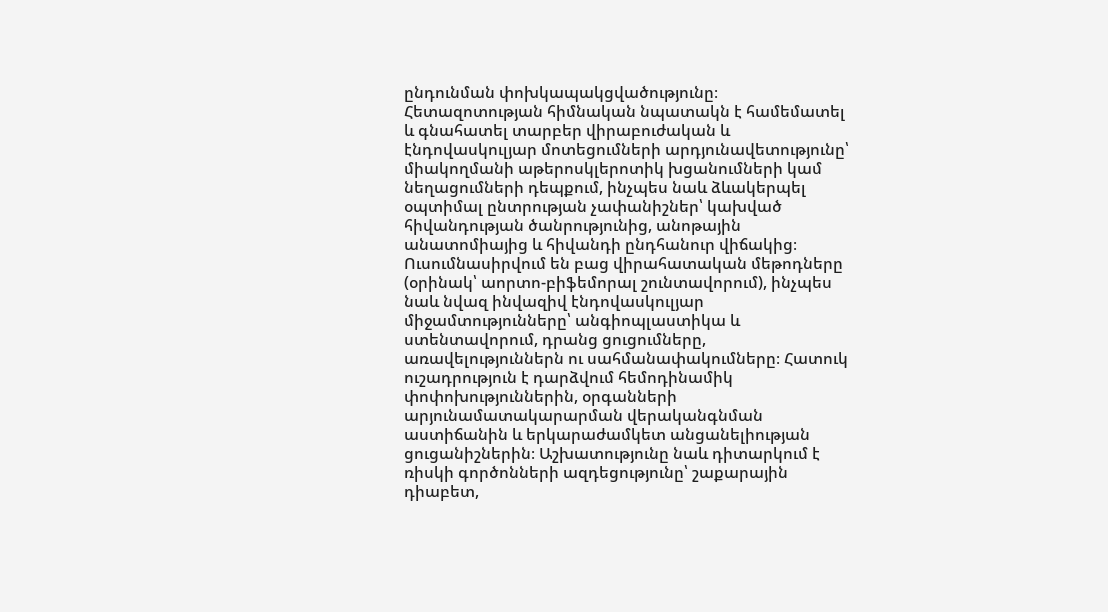ընդունման փոխկապակցվածությունը։ Հետազոտության հիմնական նպատակն է համեմատել և գնահատել տարբեր վիրաբուժական և էնդովասկուլյար մոտեցումների արդյունավետությունը՝ միակողմանի աթերոսկլերոտիկ խցանումների կամ նեղացումների դեպքում, ինչպես նաև ձևակերպել օպտիմալ ընտրության չափանիշներ՝ կախված հիվանդության ծանրությունից, անոթային անատոմիայից և հիվանդի ընդհանուր վիճակից։ Ուսումնասիրվում են բաց վիրահատական մեթոդները (օրինակ՝ աորտո-բիֆեմորալ շունտավորում), ինչպես նաև նվազ ինվազիվ էնդովասկուլյար միջամտությունները՝ անգիոպլաստիկա և ստենտավորում, դրանց ցուցումները, առավելություններն ու սահմանափակումները։ Հատուկ ուշադրություն է դարձվում հեմոդինամիկ փոփոխություններին, օրգանների արյունամատակարարման վերականգնման աստիճանին և երկարաժամկետ անցանելիության ցուցանիշներին։ Աշխատությունը նաև դիտարկում է ռիսկի գործոնների ազդեցությունը՝ շաքարային դիաբետ,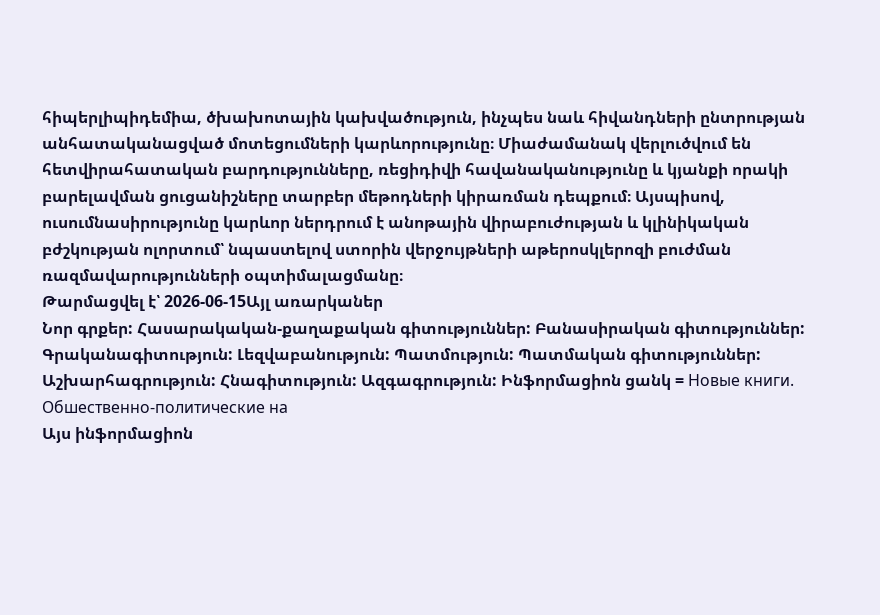հիպերլիպիդեմիա, ծխախոտային կախվածություն, ինչպես նաև հիվանդների ընտրության անհատականացված մոտեցումների կարևորությունը։ Միաժամանակ վերլուծվում են հետվիրահատական բարդությունները, ռեցիդիվի հավանականությունը և կյանքի որակի բարելավման ցուցանիշները տարբեր մեթոդների կիրառման դեպքում։ Այսպիսով, ուսումնասիրությունը կարևոր ներդրում է անոթային վիրաբուժության և կլինիկական բժշկության ոլորտում՝ նպաստելով ստորին վերջույթների աթերոսկլերոզի բուժման ռազմավարությունների օպտիմալացմանը։
Թարմացվել է՝ 2026-06-15Այլ առարկաներ
Նոր գրքեր: Հասարակական-քաղաքական գիտություններ: Բանասիրական գիտություններ: Գրականագիտություն: Լեզվաբանություն: Պատմություն: Պատմական գիտություններ: Աշխարհագրություն: Հնագիտություն: Ազգագրություն: Ինֆորմացիոն ցանկ = Новые книги. Обшественно-политические на
Այս ինֆորմացիոն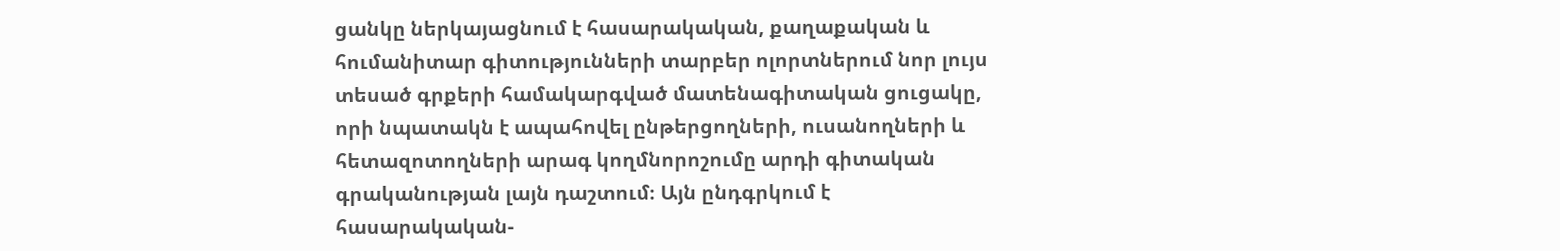ցանկը ներկայացնում է հասարակական, քաղաքական և հումանիտար գիտությունների տարբեր ոլորտներում նոր լույս տեսած գրքերի համակարգված մատենագիտական ցուցակը, որի նպատակն է ապահովել ընթերցողների, ուսանողների և հետազոտողների արագ կողմնորոշումը արդի գիտական գրականության լայն դաշտում։ Այն ընդգրկում է հասարակական-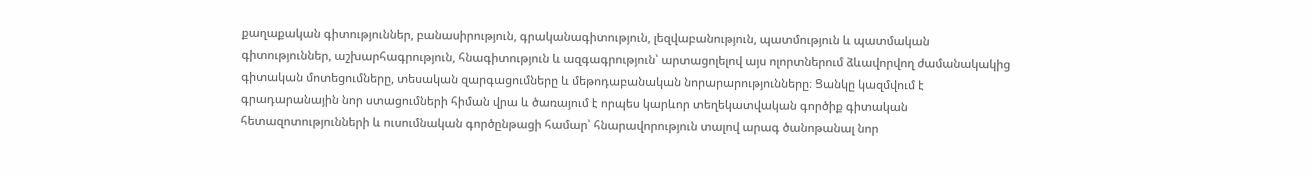քաղաքական գիտություններ, բանասիրություն, գրականագիտություն, լեզվաբանություն, պատմություն և պատմական գիտություններ, աշխարհագրություն, հնագիտություն և ազգագրություն՝ արտացոլելով այս ոլորտներում ձևավորվող ժամանակակից գիտական մոտեցումները, տեսական զարգացումները և մեթոդաբանական նորարարությունները։ Ցանկը կազմվում է գրադարանային նոր ստացումների հիման վրա և ծառայում է որպես կարևոր տեղեկատվական գործիք գիտական հետազոտությունների և ուսումնական գործընթացի համար՝ հնարավորություն տալով արագ ծանոթանալ նոր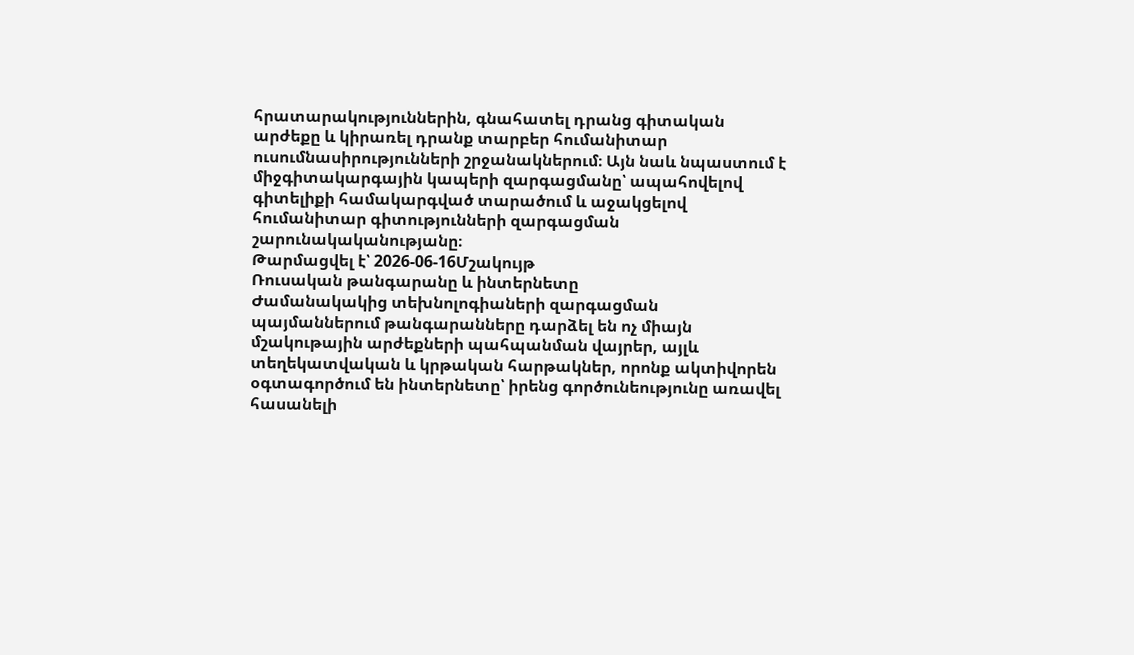հրատարակություններին, գնահատել դրանց գիտական արժեքը և կիրառել դրանք տարբեր հումանիտար ուսումնասիրությունների շրջանակներում։ Այն նաև նպաստում է միջգիտակարգային կապերի զարգացմանը՝ ապահովելով գիտելիքի համակարգված տարածում և աջակցելով հումանիտար գիտությունների զարգացման շարունակականությանը։
Թարմացվել է՝ 2026-06-16Մշակույթ
Ռուսական թանգարանը և ինտերնետը
Ժամանակակից տեխնոլոգիաների զարգացման պայմաններում թանգարանները դարձել են ոչ միայն մշակութային արժեքների պահպանման վայրեր, այլև տեղեկատվական և կրթական հարթակներ, որոնք ակտիվորեն օգտագործում են ինտերնետը՝ իրենց գործունեությունը առավել հասանելի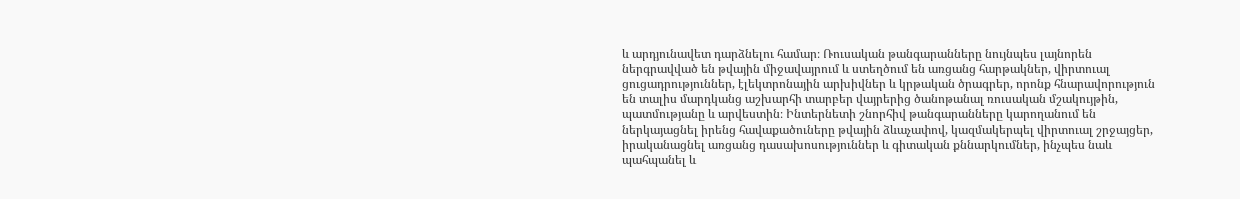և արդյունավետ դարձնելու համար։ Ռուսական թանգարանները նույնպես լայնորեն ներգրավված են թվային միջավայրում և ստեղծում են առցանց հարթակներ, վիրտուալ ցուցադրություններ, էլեկտրոնային արխիվներ և կրթական ծրագրեր, որոնք հնարավորություն են տալիս մարդկանց աշխարհի տարբեր վայրերից ծանոթանալ ռուսական մշակույթին, պատմությանը և արվեստին։ Ինտերնետի շնորհիվ թանգարանները կարողանում են ներկայացնել իրենց հավաքածուները թվային ձևաչափով, կազմակերպել վիրտուալ շրջայցեր, իրականացնել առցանց դասախոսություններ և գիտական քննարկումներ, ինչպես նաև պահպանել և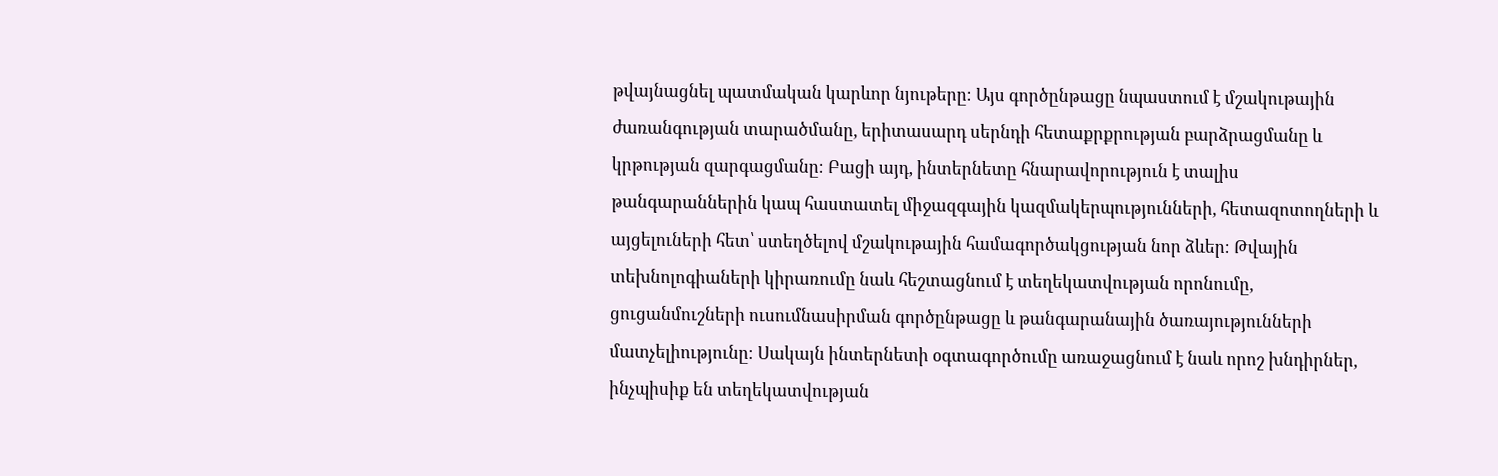թվայնացնել պատմական կարևոր նյութերը։ Այս գործընթացը նպաստում է մշակութային ժառանգության տարածմանը, երիտասարդ սերնդի հետաքրքրության բարձրացմանը և կրթության զարգացմանը։ Բացի այդ, ինտերնետը հնարավորություն է տալիս թանգարաններին կապ հաստատել միջազգային կազմակերպությունների, հետազոտողների և այցելուների հետ՝ ստեղծելով մշակութային համագործակցության նոր ձևեր։ Թվային տեխնոլոգիաների կիրառումը նաև հեշտացնում է տեղեկատվության որոնումը, ցուցանմուշների ուսումնասիրման գործընթացը և թանգարանային ծառայությունների մատչելիությունը։ Սակայն ինտերնետի օգտագործումը առաջացնում է նաև որոշ խնդիրներ, ինչպիսիք են տեղեկատվության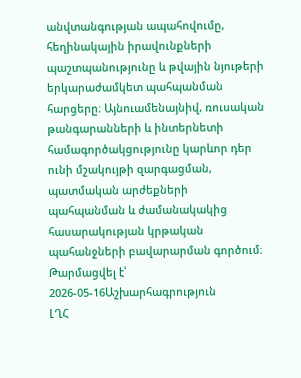անվտանգության ապահովումը, հեղինակային իրավունքների պաշտպանությունը և թվային նյութերի երկարաժամկետ պահպանման հարցերը։ Այնուամենայնիվ, ռուսական թանգարանների և ինտերնետի համագործակցությունը կարևոր դեր ունի մշակույթի զարգացման, պատմական արժեքների պահպանման և ժամանակակից հասարակության կրթական պահանջների բավարարման գործում։
Թարմացվել է՝ 2026-05-16Աշխարհագրություն
ԼՂՀ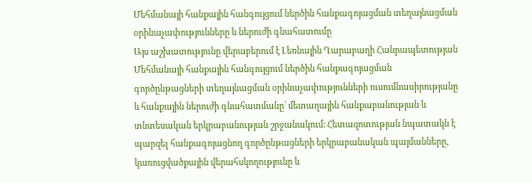Մեհմանայի հանքային հանգույցում ներծին հանքագոյացման տեղայնացման օրինաչափությունները և ներուժի գնահատումը
Այս աշխատությունը վերաբերում է Լեռնային Ղարաբաղի Հանրապետության Մեհմանայի հանքային հանգույցում ներծին հանքագոյացման գործընթացների տեղայնացման օրինաչափությունների ուսումնասիրությանը և հանքային ներուժի գնահատմանը՝ մետաղային հանքաբանության և տնտեսական երկրաբանության շրջանակում։ Հետազոտության նպատակն է պարզել հանքագոյացնող գործընթացների երկրաբանական պայմանները, կառուցվածքային վերահսկողությունը և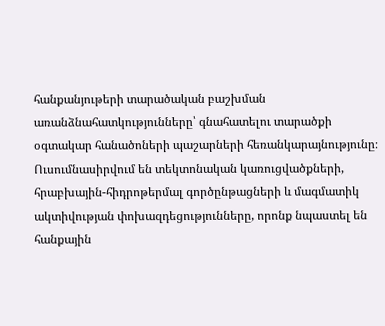հանքանյութերի տարածական բաշխման առանձնահատկությունները՝ գնահատելու տարածքի օգտակար հանածոների պաշարների հեռանկարայնությունը։ Ուսումնասիրվում են տեկտոնական կառուցվածքների, հրաբխային-հիդրոթերմալ գործընթացների և մագմատիկ ակտիվության փոխազդեցությունները, որոնք նպաստել են հանքային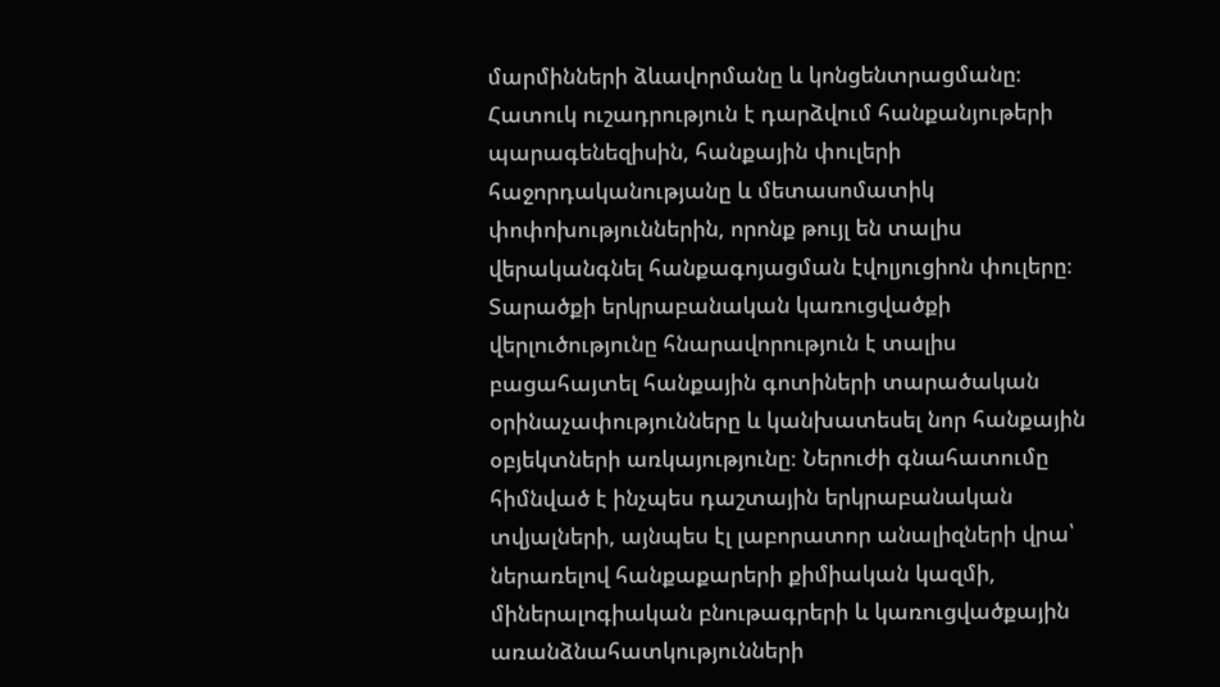մարմինների ձևավորմանը և կոնցենտրացմանը։ Հատուկ ուշադրություն է դարձվում հանքանյութերի պարագենեզիսին, հանքային փուլերի հաջորդականությանը և մետասոմատիկ փոփոխություններին, որոնք թույլ են տալիս վերականգնել հանքագոյացման էվոլյուցիոն փուլերը։ Տարածքի երկրաբանական կառուցվածքի վերլուծությունը հնարավորություն է տալիս բացահայտել հանքային գոտիների տարածական օրինաչափությունները և կանխատեսել նոր հանքային օբյեկտների առկայությունը։ Ներուժի գնահատումը հիմնված է ինչպես դաշտային երկրաբանական տվյալների, այնպես էլ լաբորատոր անալիզների վրա՝ ներառելով հանքաքարերի քիմիական կազմի, միներալոգիական բնութագրերի և կառուցվածքային առանձնահատկությունների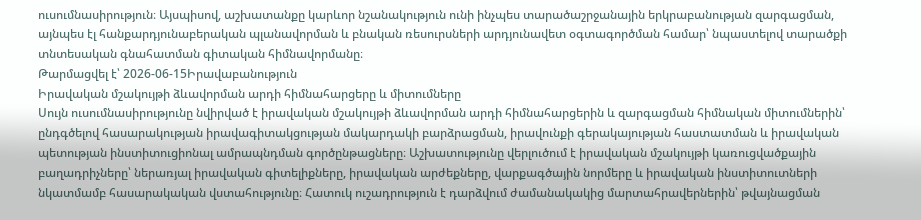ուսումնասիրություն։ Այսպիսով, աշխատանքը կարևոր նշանակություն ունի ինչպես տարածաշրջանային երկրաբանության զարգացման, այնպես էլ հանքարդյունաբերական պլանավորման և բնական ռեսուրսների արդյունավետ օգտագործման համար՝ նպաստելով տարածքի տնտեսական գնահատման գիտական հիմնավորմանը։
Թարմացվել է՝ 2026-06-15Իրավաբանություն
Իրավական մշակույթի ձևավորման արդի հիմնահարցերը և միտումները
Սույն ուսումնասիրությունը նվիրված է իրավական մշակույթի ձևավորման արդի հիմնահարցերին և զարգացման հիմնական միտումներին՝ ընդգծելով հասարակության իրավագիտակցության մակարդակի բարձրացման, իրավունքի գերակայության հաստատման և իրավական պետության ինստիտուցիոնալ ամրապնդման գործընթացները։ Աշխատությունը վերլուծում է իրավական մշակույթի կառուցվածքային բաղադրիչները՝ ներառյալ իրավական գիտելիքները, իրավական արժեքները, վարքագծային նորմերը և իրավական ինստիտուտների նկատմամբ հասարակական վստահությունը։ Հատուկ ուշադրություն է դարձվում ժամանակակից մարտահրավերներին՝ թվայնացման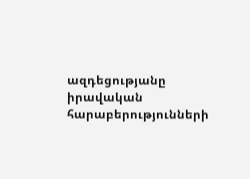ազդեցությանը իրավական հարաբերությունների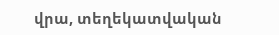վրա, տեղեկատվական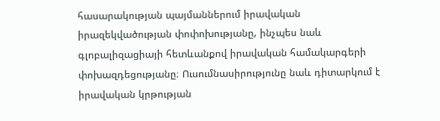հասարակության պայմաններում իրավական իրազեկվածության փոփոխությանը, ինչպես նաև գլոբալիզացիայի հետևանքով իրավական համակարգերի փոխազդեցությանը։ Ուսումնասիրությունը նաև դիտարկում է իրավական կրթության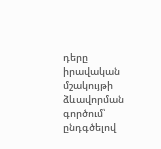դերը իրավական մշակույթի ձևավորման գործում՝ ընդգծելով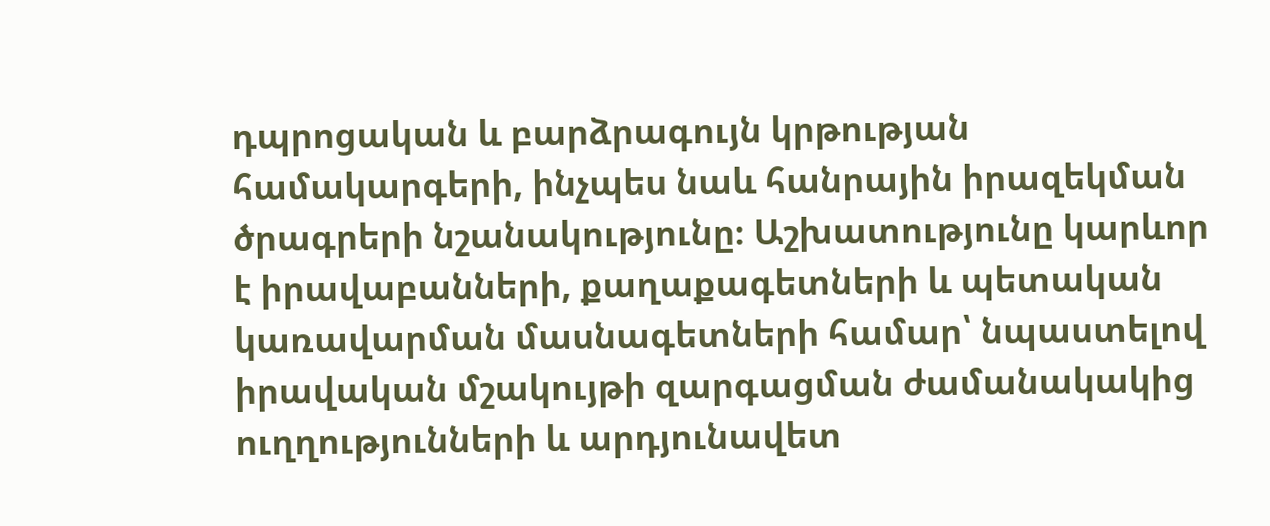դպրոցական և բարձրագույն կրթության համակարգերի, ինչպես նաև հանրային իրազեկման ծրագրերի նշանակությունը։ Աշխատությունը կարևոր է իրավաբանների, քաղաքագետների և պետական կառավարման մասնագետների համար՝ նպաստելով իրավական մշակույթի զարգացման ժամանակակից ուղղությունների և արդյունավետ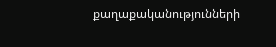քաղաքականությունների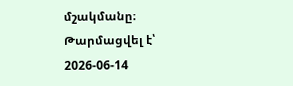մշակմանը։
Թարմացվել է՝ 2026-06-14